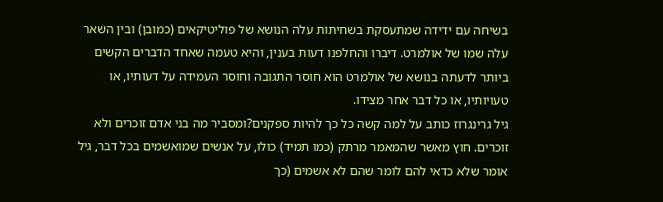בשיחה עם ידידה שמתעסקת בשחיתות עלה הנושא של פוליטיקאים (כמובן) ובין השאר עלה שמו של אולמרט. דיברו והחלפנו דעות בענין, והיא טעמה שאחד הדברים הקשים ביותר לדעתה בנושא של אולמרט הוא חוסר התגובה וחוסר העמידה על דעותיו, או טעויותיו, או כל דבר אחר מצידו.
גיל גרינגרוז כותב על למה קשה כל כך להיות ספקנים?ומסביר מה בני אדם זוכרים ולא זוכרים. חוץ מאשר שהמאמר מרתק (כמו תמיד) כולו, על אנשים שמואשמים בכל דבר, גיל אומר שלא כדאי להם לומר שהם לא אשמים (כך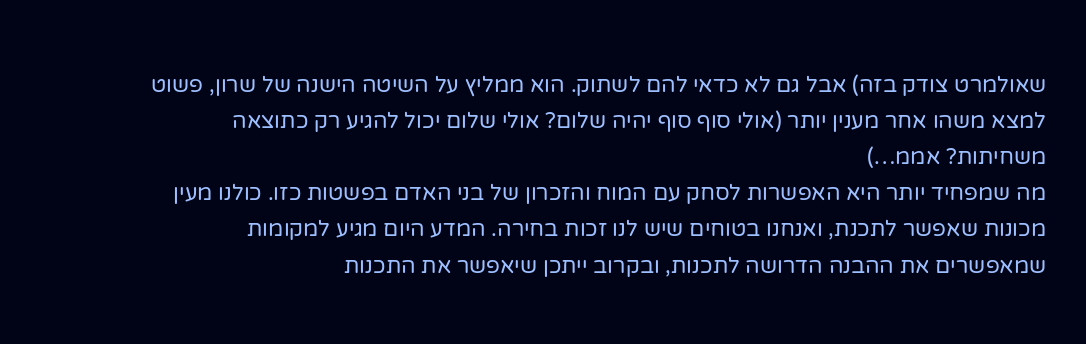שאולמרט צודק בזה) אבל גם לא כדאי להם לשתוק. הוא ממליץ על השיטה הישנה של שרון, פשוט למצא משהו אחר מענין יותר (אולי סוף סוף יהיה שלום? אולי שלום יכול להגיע רק כתוצאה משחיתות? אממ…)
מה שמפחיד יותר היא האפשרות לסחק עם המוח והזכרון של בני האדם בפשטות כזו. כולנו מעין מכונות שאפשר לתכנת, ואנחנו בטוחים שיש לנו זכות בחירה. המדע היום מגיע למקומות שמאפשרים את ההבנה הדרושה לתכנות, ובקרוב ייתכן שיאפשר את התכנות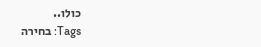כולו..
Tags: בחירה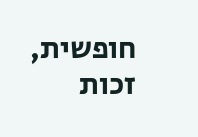חופשית, זכות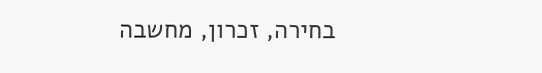בחירה, זכרון, מחשבה